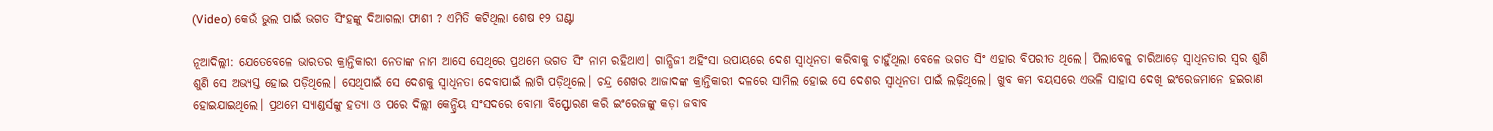(Video) କେଉଁ ଭୁଲ ପାଇଁ ଭଗତ ସିଂହଙ୍କୁ ଦିଆଗଲା ଫାଶୀ ? ଏମିତି କଟିଥିଲା ଶେଷ ୧୨ ଘଣ୍ଟା

ନୂଆଦିଲ୍ଲୀ: ଯେତେବେଳେ ଭାରତର କ୍ରାନ୍ତିକାରୀ ନେତାଙ୍କ ନାମ ଆସେ ସେଥିରେ ପ୍ରଥମେ ଭଗତ ସିଂ ନାମ ରହିଥାଏ। ଗାନ୍ଧିଜୀ ଅହିଂସା ଉପାୟରେ ଦେଶ ସ୍ଵାଧିନତା କରିବାକୁ ଚାହୁଁଥିଲା ବେଳେ ଭଗତ ସିଂ ଏହାର ବିପରୀତ ଥିଲେ। ପିଲାବେଳୁ ଚାରିଆଡ଼େ ସ୍ଵାଧିନତାର ସ୍ଵର ଶୁଣି ଶୁଣି ସେ ଅଭ୍ୟସ୍ତ ହୋଇ ପଡ଼ିଥିଲେ। ସେଥିପାଇଁ ସେ ଦେଶକୁ ସ୍ଵାଧିନତା ଦେବାପାଇଁ ଲାଗି ପଡ଼ିଥିଲେ। ଚନ୍ଦ୍ର ଶେଖର ଆଜାଦଙ୍କ କ୍ରାନ୍ତିକାରୀ ଦଳରେ ସାମିଲ ହୋଇ ସେ ଦେଶର ସ୍ଵାଧିନତା ପାଇଁ ଲଢ଼ିଥିଲେ। ଖୁବ କମ ବୟସରେ ଏଭଳି ସାହାସ ଦେଖି ଇଂରେଜମାନେ ହଇରାଣ ହୋଇଯାଇଥିଲେ। ପ୍ରଥମେ ସ୍ୟାଣ୍ଡର୍ସଙ୍କୁ ହତ୍ୟା ଓ ପରେ ଦିଲ୍ଲୀ କେନ୍ଦ୍ରିୟ ସଂସଦରେ ବୋମା ବିସ୍ଫୋରଣ କରି ଇଂରେଜଙ୍କୁ କଡ଼ା ଜବାବ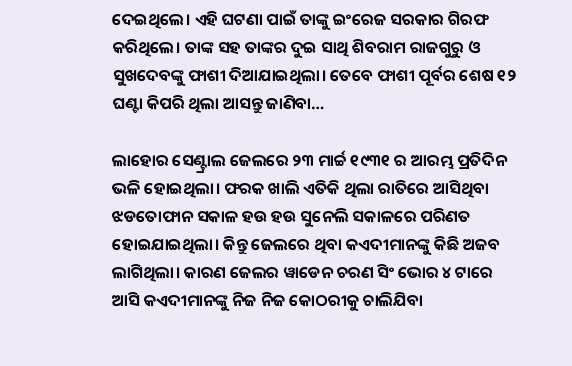ଦେଇଥିଲେ। ଏହି ଘଟଣା ପାଇଁ ତାଙ୍କୁ ଇଂରେଜ ସରକାର ଗିରଫ କରିଥିଲେ। ତାଙ୍କ ସହ ତାଙ୍କର ଦୁଇ ସାଥି ଶିବରାମ ରାଜଗୁରୁ ଓ ସୁଖଦେବଙ୍କୁ ଫାଶୀ ଦିଆଯାଇଥିଲା। ତେବେ ଫାଶୀ ପୂର୍ବର ଶେଷ ୧୨ ଘଣ୍ଟା କିପରି ଥିଲା ଆସନ୍ତୁ ଜାଣିବା…

ଲାହୋର ସେଣ୍ଟ୍ରାଲ ଜେଲରେ ୨୩ ମାର୍ଚ୍ଚ ୧୯୩୧ ର ଆରମ୍ଭ ପ୍ରତିଦିନ ଭଳି ହୋଇଥିଲା। ଫରକ ଖାଲି ଏତିକି ଥିଲା ରାତିରେ ଆସିଥିବା ଝଡତୋଫାନ ସକାଳ ହଉ ହଉ ସୁନେଲି ସକାଳରେ ପରିଣତ ହୋଇଯାଇଥିଲା। କିନ୍ତୁ ଜେଲରେ ଥିବା କଏଦୀମାନଙ୍କୁ କିଛି ଅଜବ ଲାଗିଥିଲା। କାରଣ ଜେଲର ୱାଡେନ ଚରଣ ସିଂ ଭୋର ୪ ଟାରେ ଆସି କଏଦୀମାନଙ୍କୁ ନିଜ ନିଜ କୋଠରୀକୁ ଚାଲିଯିବା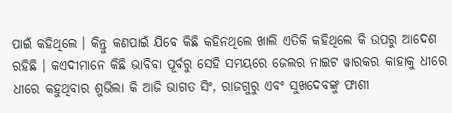ପାଇଁ କହିଥିଲେ । କିନ୍ତୁ କଣପାଇଁ ଯିବେ କିଛି କହିନଥିଲେ ଖାଲି ଏତିକି କହିଥିଲେ କି ଉପରୁ ଆଦେଶ ରହିଛି । କଏଦୀମାନେ କିଛି ଭାବିବା ପୂର୍ବରୁ ସେହି ସମୟରେ ଜେଲର ନାଇଟ ୱାରକର କାହାକୁ ଧୀରେ ଧୀରେ କହୁଥିବାର ଶୁଭିଲା କି ଆଜି ଭାଗତ ସିଂ, ରାଜଗୁରୁ ଏବଂ ସୁଖଦେବଙ୍କୁ ଫାଶୀ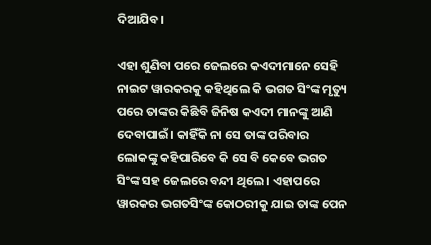ଦିଆଯିବ।

ଏହା ଶୁଣିବା ପରେ ଜେଲରେ କଏଦୀମାନେ ସେହି ନାଇଟ ୱାରକରକୁ କହିଥିଲେ କି ଭଗତ ସିଂଙ୍କ ମୃତ୍ୟୁ ପରେ ତାଙ୍କର କିଛିବି ଜିନିଷ କଏଦୀ ମାନଙ୍କୁ ଆଣି ଦେବାପାଇଁ। କାହିଁକି ନା ସେ ତାଙ୍କ ପରିବାର ଲୋକଙ୍କୁ କହିପାରିବେ କି ସେ ବି କେବେ ଭଗତ ସିଂଙ୍କ ସହ ଜେଲରେ ବନ୍ଦୀ ଥିଲେ । ଏହାପରେ ୱାରକର ଭଗତସିଂଙ୍କ କୋଠରୀକୁ ଯାଇ ତାଙ୍କ ପେନ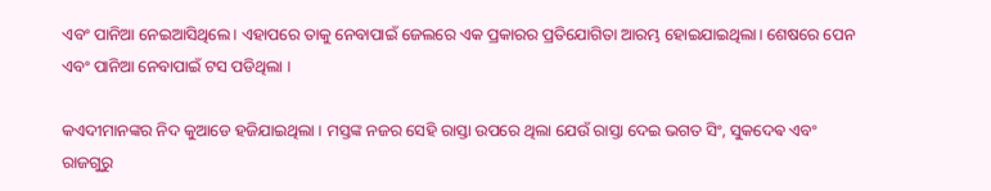ଏବଂ ପାନିଆ ନେଇଆସିଥିଲେ। ଏହାପରେ ତାକୁ ନେବାପାଇଁ ଜେଲରେ ଏକ ପ୍ରକାରର ପ୍ରତିଯୋଗିତା ଆରମ୍ଭ ହୋଇଯାଇଥିଲା। ଶେଷରେ ପେନ ଏବଂ ପାନିଆ ନେବାପାଇଁ ଟସ ପଡିଥିଲା ।

କଏଦୀମାନଙ୍କର ନିଦ କୁଆଡେ ହଜିଯାଇଥିଲା । ମସ୍ତଙ୍କ ନଜର ସେହି ରାସ୍ତା ଉପରେ ଥିଲା ଯେଉଁ ରାସ୍ତା ଦେଇ ଭଗତ ସିଂ, ସୁକଦେଵ ଏବଂ ରାଜଗୁରୁ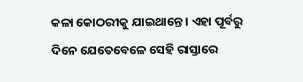କଳା କୋଠରୀକୁ ଯାଇଥାନ୍ତେ । ଏହା ପୂର୍ବରୁ ଦିନେ ଯେତେବେଳେ ସେହି ରାସ୍ତାରେ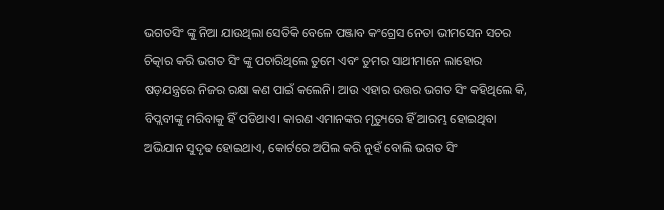ଭଗତସିଂ ଙ୍କୁ ନିଆ ଯାଉଥିଲା ସେତିକି ବେଳେ ପଞ୍ଜାବ କଂଗ୍ରେସ ନେତା ଭୀମସେନ ସଚର ଚିତ୍କାର କରି ଭଗତ ସିଂ ଙ୍କୁ ପଚାରିଥିଲେ ତୁମେ ଏବଂ ତୁମର ସାଥୀମାନେ ଲାହୋର ଷଡ଼ଯନ୍ତ୍ରରେ ନିଜର ରକ୍ଷା କଣ ପାଇଁ କଲେନି। ଆଉ ଏହାର ଉତ୍ତର ଭଗତ ସିଂ କହିଥିଲେ କି, ବିପ୍ଲବୀଙ୍କୁ ମରିବାକୁ ହିଁ ପଡିଥାଏ। କାରଣ ଏମାନଙ୍କର ମୃତ୍ୟୁରେ ହିଁ ଆରମ୍ଭ ହୋଇଥିବା ଅଭିଯାନ ସୁଦୃଢ ହୋଇଥାଏ, କୋର୍ଟରେ ଅପିଲ କରି ନୁହଁ ବୋଲି ଭଗତ ସିଂ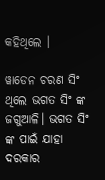କହିଥିଲେ ।

ୱାଡେନ ଚରଣ ସିଂ ଥିଲେ ଭଗତ ସିଂ ଙ୍କ ଜଗୁଆଳି। ଭଗତ ସିଂ ଙ୍କ ପାଇଁ ଯାହା ଦରକାର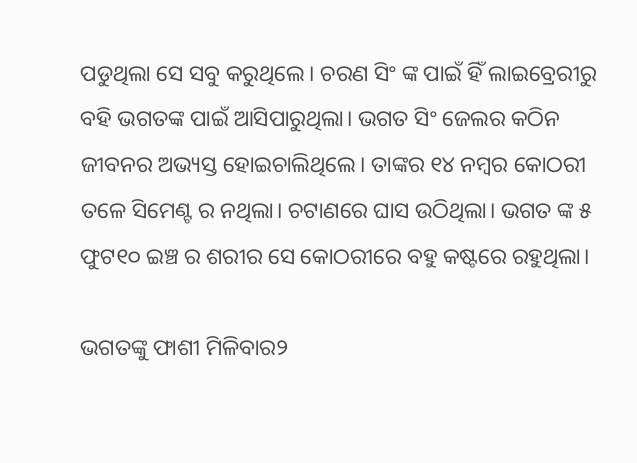ପଡୁଥିଲା ସେ ସବୁ କରୁଥିଲେ। ଚରଣ ସିଂ ଙ୍କ ପାଇଁ ହିଁ ଲାଇବ୍ରେରୀରୁ ବହି ଭଗତଙ୍କ ପାଇଁ ଆସିପାରୁଥିଲା। ଭଗତ ସିଂ ଜେଲର କଠିନ ଜୀବନର ଅଭ୍ୟସ୍ତ ହୋଇଚାଲିଥିଲେ। ତାଙ୍କର ୧୪ ନମ୍ବର କୋଠରୀ ତଳେ ସିମେଣ୍ଟ ର ନଥିଲା। ଚଟାଣରେ ଘାସ ଉଠିଥିଲା। ଭଗତ ଙ୍କ ୫ ଫୁଟ୧୦ ଇଞ୍ଚ ର ଶରୀର ସେ କୋଠରୀରେ ବହୁ କଷ୍ଟରେ ରହୁଥିଲା।

ଭଗତଙ୍କୁ ଫାଶୀ ମିଳିବାର୨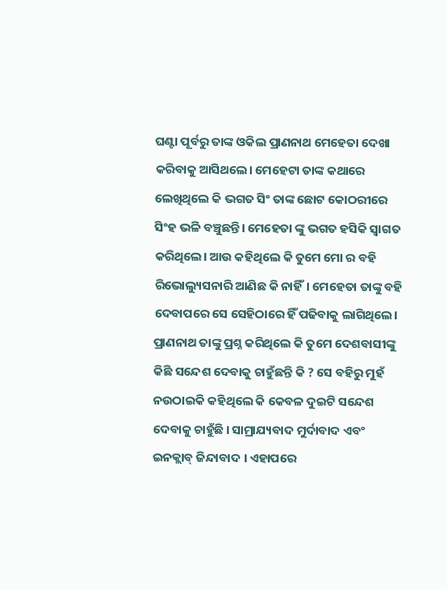ଘଣ୍ଟା ପୂର୍ବରୁ ତାଙ୍କ ଓକିଲ ପ୍ରାଣନାଥ ମେହେତା ଦେଖା କରିବାକୁ ଆସିଥଲେ। ମେହେଟା ତାଙ୍କ କଥାରେ ଲେଖିଥିଲେ କି ଭଗତ ସିଂ ତାଙ୍କ ଛୋଟ କୋଠରୀରେ ସିଂହ ଭଳି ବଞ୍ଚୁଛନ୍ତି। ମେହେତା ଙ୍କୁ ଭଗତ ହସିକି ସ୍ୱାଗତ କରିଥିଲେ। ଆଉ କହିଥିଲେ କି ତୁମେ ମୋ ର ବହି ରିଭୋଲ୍ୟୁସନାରି ଆଣିଛ କି ନାହିଁ। ମେହେତା ତାଙ୍କୁ ବହି ଦେବାପରେ ସେ ସେହିଠାରେ ହିଁ ପଢିବାକୁ ଲାଗିଥିଲେ। ପ୍ରାଣନାଥ ତାଙ୍କୁ ପ୍ରଶ୍ନ କରିଥିଲେ କି ତୁମେ ଦେଶବାସୀଙ୍କୁ କିଛି ସନ୍ଦେଶ ଦେବାକୁ ଚାହୁଁଛନ୍ତି କି ? ସେ ବହିରୁ ମୁହଁ ନଉଠାଇକି କହିଥିଲେ କି କେବଳ ଦୁଇଟି ସନ୍ଦେଶ ଦେବାକୁ ଚାହୁଁଛି । ସାମ୍ରାଯ୍ୟବାଦ ମୁର୍ଦାବାଦ ଏବଂ ଇନକ୍ଲାବ୍ ଜିନ୍ଦାବାଦ । ଏହାପରେ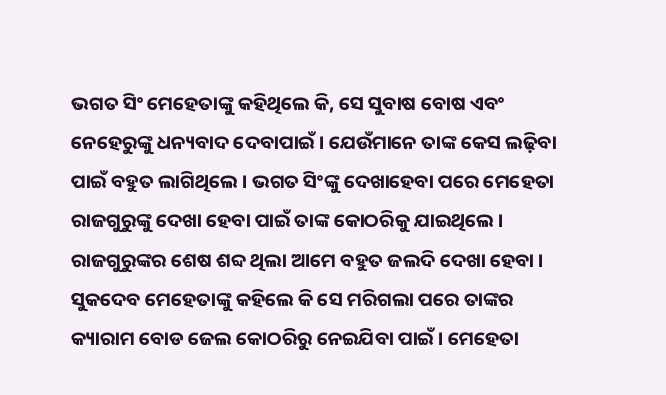ଭଗତ ସିଂ ମେହେତାଙ୍କୁ କହିଥିଲେ କି, ସେ ସୁବାଷ ବୋଷ ଏବଂ ନେହେରୁଙ୍କୁ ଧନ୍ୟବାଦ ଦେବାପାଇଁ । ଯେଉଁମାନେ ତାଙ୍କ କେସ ଲଢ଼ିବା ପାଇଁ ବହୁତ ଲାଗିଥିଲେ । ଭଗତ ସିଂଙ୍କୁ ଦେଖାହେବା ପରେ ମେହେତା ରାଜଗୁରୁଙ୍କୁ ଦେଖା ହେବା ପାଇଁ ତାଙ୍କ କୋଠରିକୁ ଯାଇଥିଲେ । ରାଜଗୁରୁଙ୍କର ଶେଷ ଶବ୍ଦ ଥିଲା ଆମେ ବହୁତ ଜଲଦି ଦେଖା ହେବା । ସୁକଦେବ ମେହେତାଙ୍କୁ କହିଲେ କି ସେ ମରିଗଲା ପରେ ତାଙ୍କର କ୍ୟାରାମ ବୋଡ ଜେଲ କୋଠରିରୁ ନେଇଯିବା ପାଇଁ । ମେହେତା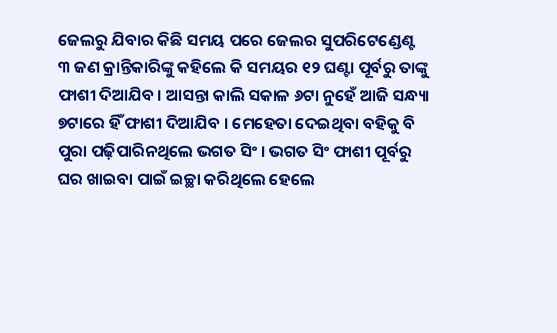ଜେଲରୁ ଯିବାର କିଛି ସମୟ ପରେ ଜେଲର ସୁପରିଟେଣ୍ଡେଣ୍ଟ ୩ ଜଣ କ୍ରାନ୍ତିକାରିଙ୍କୁ କହିଲେ କି ସମୟର ୧୨ ଘଣ୍ଟା ପୂର୍ବରୁ ତାଙ୍କୁ ଫାଶୀ ଦିଆଯିବ । ଆସନ୍ତା କାଲି ସକାଳ ୬ଟା ନୁହେଁ ଆଜି ସନ୍ଧ୍ୟା ୭ଟାରେ ହିଁ ଫାଶୀ ଦିଆଯିବ । ମେହେତା ଦେଇଥିବା ବହିକୁ ବି ପୁରା ପଢ଼ିପାରିନଥିଲେ ଭଗତ ସିଂ । ଭଗତ ସିଂ ଫାଶୀ ପୂର୍ବରୁ ଘର ଖାଇବା ପାଇଁ ଇଚ୍ଛା କରିଥିଲେ ହେଲେ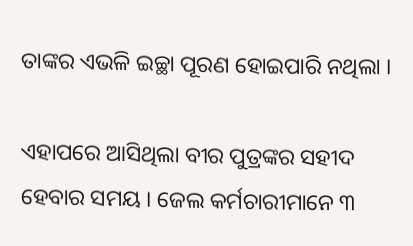ତାଙ୍କର ଏଭଳି ଇଚ୍ଛା ପୂରଣ ହୋଇପାରି ନଥିଲା ।

ଏହାପରେ ଆସିଥିଲା ବୀର ପୁତ୍ରଙ୍କର ସହୀଦ ହେବାର ସମୟ । ଜେଲ କର୍ମଚାରୀମାନେ ୩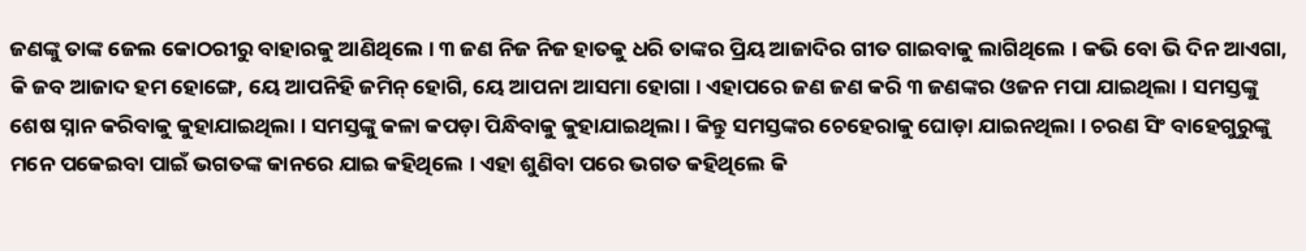ଜଣଙ୍କୁ ତାଙ୍କ ଜେଲ କୋଠରୀରୁ ବାହାରକୁ ଆଣିଥିଲେ । ୩ ଜଣ ନିଜ ନିଜ ହାତକୁ ଧରି ତାଙ୍କର ପ୍ରିୟ ଆଜାଦିର ଗୀତ ଗାଇବାକୁ ଲାଗିଥିଲେ । କଭି ବୋ ଭି ଦିନ ଆଏଗା, କି ଜବ ଆଜାଦ ହମ ହୋଙ୍ଗେ, ୟେ ଆପନିହି ଜମିନ୍ ହୋଗି, ୟେ ଆପନା ଆସମା ହୋଗା । ଏହାପରେ ଜଣ ଜଣ କରି ୩ ଜଣଙ୍କର ଓଜନ ମପା ଯାଇଥିଲା । ସମସ୍ତଙ୍କୁ ଶେଷ ସ୍ନାନ କରିବାକୁ କୁହାଯାଇଥିଲା । ସମସ୍ତଙ୍କୁ କଳା କପଡ଼ା ପିନ୍ଧିବାକୁ କୁହାଯାଇଥିଲା । କିନ୍ତୁ ସମସ୍ତଙ୍କର ଚେହେରାକୁ ଘୋଡ଼ା ଯାଇନଥିଲା । ଚରଣ ସିଂ ବାହେଗୁରୁଙ୍କୁ ମନେ ପକେଇବା ପାଇଁ ଭଗତଙ୍କ କାନରେ ଯାଇ କହିଥିଲେ । ଏହା ଶୁଣିବା ପରେ ଭଗତ କହିଥିଲେ କି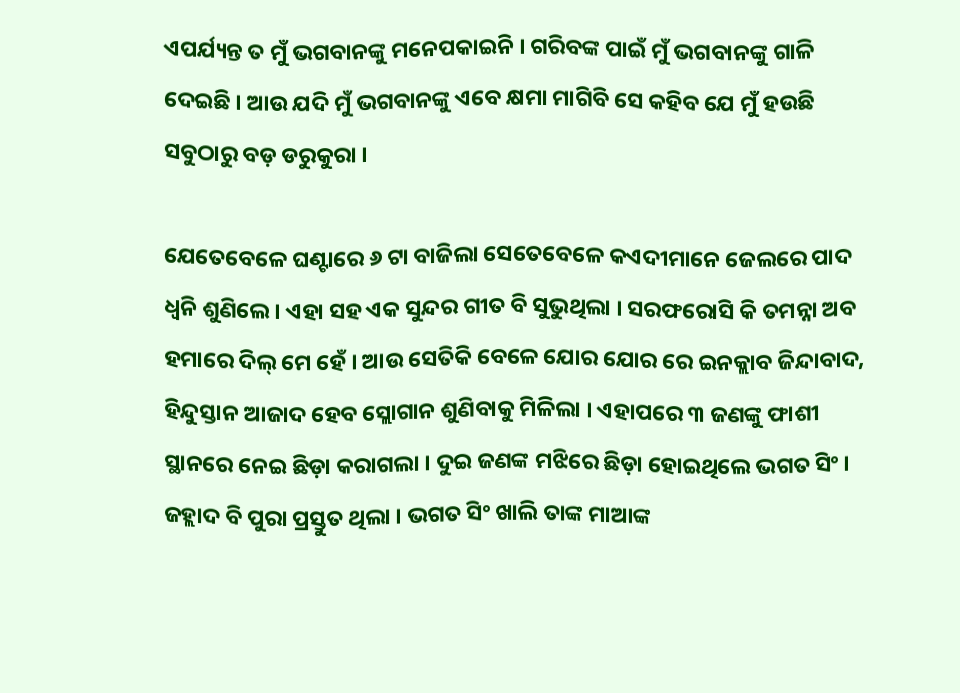ଏପର୍ଯ୍ୟନ୍ତ ତ ମୁଁ ଭଗବାନଙ୍କୁ ମନେପକାଇନି । ଗରିବଙ୍କ ପାଇଁ ମୁଁ ଭଗବାନଙ୍କୁ ଗାଳି ଦେଇଛି । ଆଉ ଯଦି ମୁଁ ଭଗବାନଙ୍କୁ ଏବେ କ୍ଷମା ମାଗିବି ସେ କହିବ ଯେ ମୁଁ ହଉଛି ସବୁଠାରୁ ବଡ଼ ଡରୁକୁରା ।

ଯେତେବେଳେ ଘଣ୍ଟାରେ ୬ ଟା ବାଜିଲା ସେତେବେଳେ କଏଦୀମାନେ ଜେଲରେ ପାଦ ଧ୍ୱନି ଶୁଣିଲେ । ଏହା ସହ ଏକ ସୁନ୍ଦର ଗୀତ ବି ସୁଭୁଥିଲା । ସରଫରୋସି କି ତମନ୍ନା ଅବ ହମାରେ ଦିଲ୍ ମେ ହେଁ । ଆଉ ସେତିକି ବେଳେ ଯୋର ଯୋର ରେ ଇନକ୍ଲାବ ଜିନ୍ଦାବାଦ, ହିନ୍ଦୁସ୍ତାନ ଆଜାଦ ହେବ ସ୍ଲୋଗାନ ଶୁଣିବାକୁ ମିଳିଲା । ଏହାପରେ ୩ ଜଣଙ୍କୁ ଫାଶୀ ସ୍ଥାନରେ ନେଇ ଛିଡ଼ା କରାଗଲା । ଦୁଇ ଜଣଙ୍କ ମଝିରେ ଛିଡ଼ା ହୋଇଥିଲେ ଭଗତ ସିଂ । ଜହ୍ଲାଦ ବି ପୁରା ପ୍ରସ୍ତୁତ ଥିଲା । ଭଗତ ସିଂ ଖାଲି ତାଙ୍କ ମାଆଙ୍କ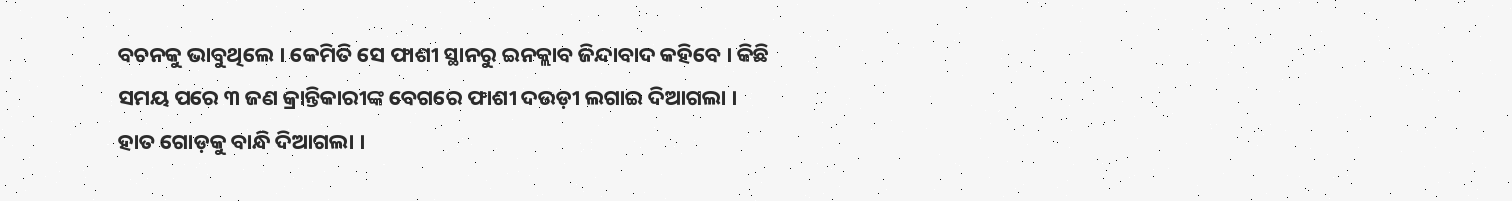ବଚନକୁ ଭାବୁଥିଲେ । କେମିତି ସେ ଫାଶୀ ସ୍ଥାନରୁ ଇନକ୍ଲାବ ଜିନ୍ଦାବାଦ କହିବେ । କିଛି ସମୟ ପରେ ୩ ଜଣ କ୍ରାନ୍ତିକାରୀଙ୍କ ବେଗରେ ଫାଶୀ ଦଉଡ଼ୀ ଲଗାଇ ଦିଆଗଲା । ହାତ ଗୋଡ଼କୁ ବାନ୍ଧି ଦିଆଗଲା ।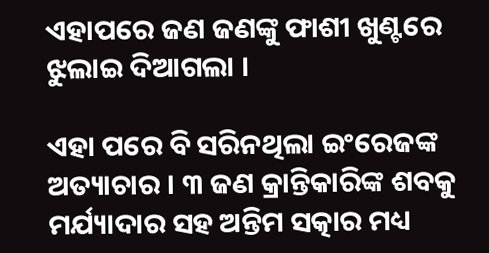ଏହାପରେ ଜଣ ଜଣଙ୍କୁ ଫାଶୀ ଖୁଣ୍ଟରେ ଝୁଲାଇ ଦିଆଗଲା ।

ଏହା ପରେ ବି ସରିନଥିଲା ଇଂରେଜଙ୍କ ଅତ୍ୟାଚାର । ୩ ଜଣ କ୍ରାନ୍ତିକାରିଙ୍କ ଶବକୁ ମର୍ଯ୍ୟାଦାର ସହ ଅନ୍ତିମ ସତ୍କାର ମଧ୍ୟ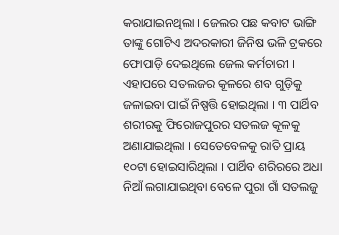କରାଯାଇନଥିଲା । ଜେଲର ପଛ କବାଟ ଭାଙ୍ଗି ତାଙ୍କୁ ଗୋଟିଏ ଅଦରକାରୀ ଜିନିଷ ଭଳି ଟ୍ରକରେ ଫୋପାଡ଼ି ଦେଇଥିଲେ ଜେଲ କର୍ମଚାରୀ । ଏହାପରେ ସତଲଜର କୂଳରେ ଶବ ଗୁଡ଼ିକୁ ଜଳାଇବା ପାଇଁ ନିଷ୍ପତ୍ତି ହୋଇଥିଲା । ୩ ପାର୍ଥିବ ଶରୀରକୁ ଫିରୋଜପୁରର ସତଲଜ କୂଳକୁ ଅଣାଯାଇଥିଲା । ସେତେବେଳକୁ ରାତି ପ୍ରାୟ ୧୦ଟା ହୋଇସାରିଥିଲା । ପାର୍ଥିବ ଶରିରରେ ଅଧା ନିଆଁ ଲଗାଯାଇଥିବା ବେଳେ ପୁରା ଗାଁ ସତଲଜୁ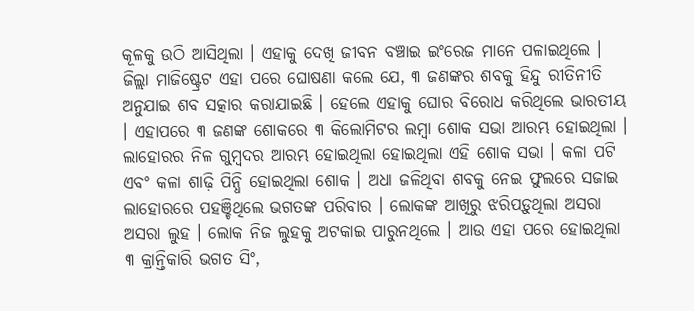କୂଳକୁ ଉଠି ଆସିଥିଲା । ଏହାକୁ ଦେଖି ଜୀବନ ବଞ୍ଚାଇ ଇଂରେଜ ମାନେ ପଳାଇଥିଲେ । ଜିଲ୍ଲା ମାଜିଷ୍ଟ୍ରେଟ ଏହା ପରେ ଘୋଷଣା କଲେ ଯେ, ୩ ଜଣଙ୍କର ଶବକୁ ହିନ୍ଦୁ ରୀତିନୀତି ଅନୁଯାଇ ଶବ ସତ୍କାର କରାଯାଇଛି । ହେଲେ ଏହାକୁ ଘୋର ବିରୋଧ କରିଥିଲେ ଭାରତୀୟ । ଏହାପରେ ୩ ଜଣଙ୍କ ଶୋକରେ ୩ କିଲୋମିଟର ଲମ୍ବା ଶୋକ ସଭା ଆରମ୍ଭ ହୋଇଥିଲା । ଲାହୋରର ନିଳ ଗୁମ୍ବଦର ଆରମ୍ଭ ହୋଇଥିଲା ହୋଇଥିଲା ଏହି ଶୋକ ସଭା । କଳା ପଟି ଏବଂ କଳା ଶାଢ଼ି ପିନ୍ଧି ହୋଇଥିଲା ଶୋକ । ଅଧା ଜଳିଥିବା ଶବକୁ ନେଇ ଫୁଲରେ ସଜାଇ ଲାହୋରରେ ପହଞ୍ଚିଥିଲେ ଭଗତଙ୍କ ପରିବାର । ଲୋକଙ୍କ ଆଖିରୁ ଝରିପଡ଼ୁଥିଲା ଅସରା ଅସରା ଲୁହ । ଲୋକ ନିଜ ଲୁହକୁ ଅଟକାଇ ପାରୁନଥିଲେ । ଆଉ ଏହା ପରେ ହୋଇଥିଲା ୩ କ୍ରାନ୍ତିକାରି ଭଗତ ସିଂ,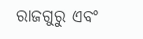ରାଜଗୁରୁ ଏବଂ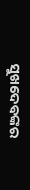ସୁଖଦେବଙ୍କର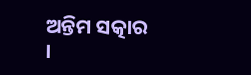ଅନ୍ତିମ ସତ୍କାର ।